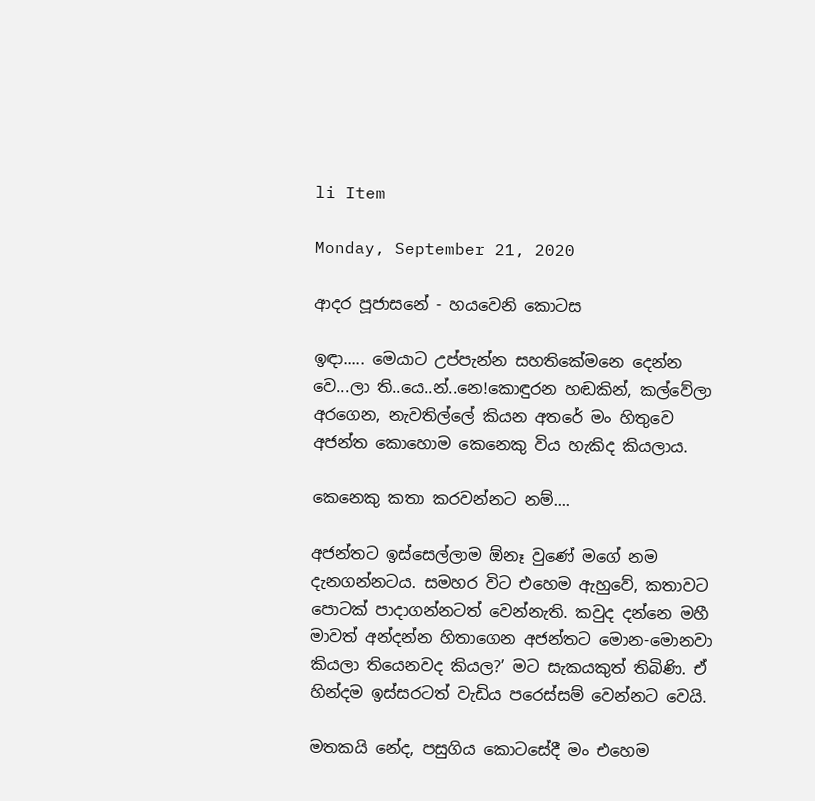li Item

Monday, September 21, 2020

ආදර පූජාසනේ - හයවෙනි කොටස

ඉඳා..... මෙයාට උප්පැන්න සහතිකේමනෙ දෙන්න වෙ...ලා ති..යෙ..න්..නෙ!කොඳුරන හඬකින්, කල්වේලා අරගෙන, නැවතිල්ලේ කියන අතරේ මං හිතුවෙ අජන්ත කොහොම කෙනෙකු විය හැකිද කියලාය.

කෙනෙකු කතා කරවන්නට නම්....

අජන්තට ඉස්සෙල්ලාම ඕනෑ වුණේ මගේ නම දැනගන්නටය. සමහර විට එහෙම ඇහුවේ, කතාවට පොටක් පාදාගන්නටත් වෙන්නැති. කවුද දන්නෙ මහී මාවත් අන්දන්න හිතාගෙන අජන්තට මොන-මොනවා කියලා තියෙනවද කියල?’ මට සැකයකුත් තිබිණි. ඒ හින්දම ඉස්සරටත් වැඩිය පරෙස්සම් වෙන්නට වෙයි.

මතකයි නේද, පසුගිය කොටසේදී මං එහෙම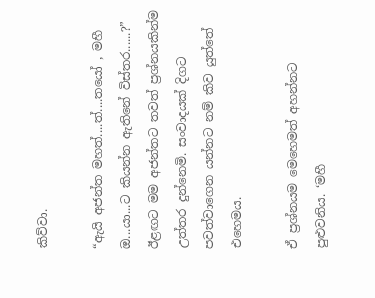කිව්වා.

“ඇයි අජන්ත මහත්....ත්....තයෝ , මහී ඔ...යා...ට කියන්න ඇතිනේ විස්තර......?” ඊළඟට මම අජන්තට තවත් ප්‍රශ්නයකින්ම උත්තර දුන්නෙමි. සංවාදයක් දිගට පවත්වාගෙන යන්නට නම් කිව යුත්තේ එහෙමය.

ඒ ප්‍රශ්නයම මෙහෙමත් අහන්නට පුළුවනිය. ‘මහී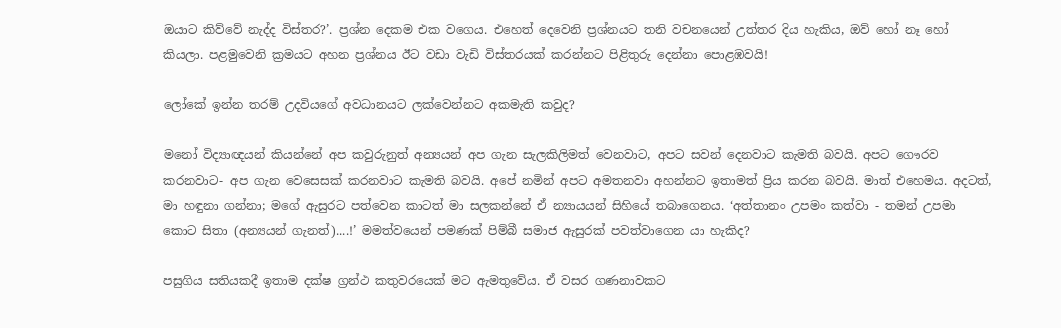ඔයාට කිව්වේ නැද්ද විස්තර?’. ප්‍රශ්න දෙකම එක වගෙය. එහෙත් දෙවෙනි ප්‍රශ්නයට තනි වචනයෙන් උත්තර දිය හැකිය, ඔව් හෝ නෑ හෝ කියලා. පළමුවෙනි ක්‍රමයට අහන ප්‍රශ්නය ඊට වඩා වැඩි විස්තරයක් කරන්නට පිළිතුරු දෙන්නා පොළඹවයි!

ලෝකේ ඉන්න තරම් උදවියගේ අවධානයට ලක්වෙන්නට අකමැති කවුද?

මනෝ විද්‍යාඥයන් කියන්නේ අප කවුරුනුත් අන්‍යයන් අප ගැන සැලකිලිමත් වෙනවාට, අපට සවන් දෙනවාට කැමති බවයි. අපට ගෞරව කරනවාට- අප ගැන වෙසෙසක් කරනවාට කැමති බවයි. අපේ නමින් අපට අමතනවා අහන්නට ඉතාමත් ප්‍රිය කරන බවයි. මාත් එහෙමය. අදටත්, මා හඳුනා ගන්නා; මගේ ඇසුරට පත්වෙන කාටත් මා සලකන්නේ ඒ න්‍යායයන් සිහියේ තබාගෙනය. ‘අත්තානං උපමං කත්වා - තමන් උපමා කොට සිතා (අන්‍යයන් ගැනත්)....!’ මමත්වයෙන් පමණක් පිම්බී සමාජ ඇසුරක් පවත්වාගෙන යා හැකිද?

පසුගිය සතියකදී ඉතාම දක්ෂ ග්‍රන්ථ කතුවරයෙක් මට ඇමතුවේය. ඒ වසර ගණනාවකට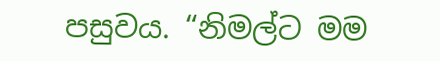පසුවය. “නිමල්ට මම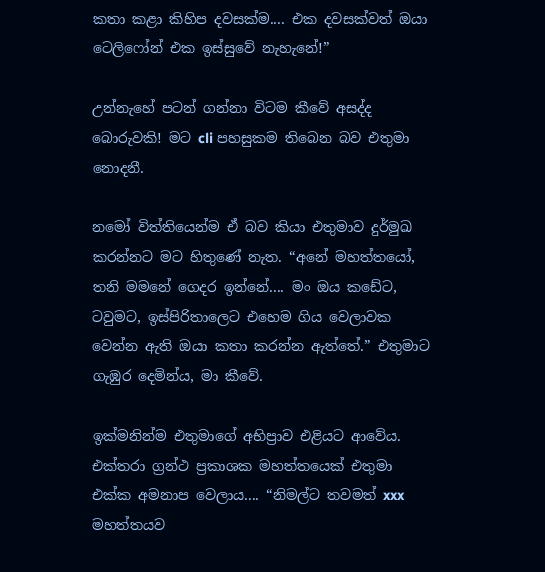කතා කළා කිහිප දවසක්ම.... එක දවසක්වත් ඔයා ටෙලිෆෝන් එක ඉස්සුවේ නැහැනේ!”

උන්නැහේ පටන් ගන්නා විටම කීවේ අසද්ද බොරුවකි! මට cli පහසුකම තිබෙන බව එතුමා නොදනී.

නමෝ විත්තියෙන්ම ඒ බව කියා එතුමාව දුර්මුඛ කරන්නට මට හිතුණේ නැත. “අනේ මහත්තයෝ, තනි මමනේ ගෙදර ඉන්නේ.... මං ඔය කඩේට, ටවුමට, ඉස්පිරිතාලෙට එහෙම ගිය වෙලාවක වෙන්න ඇති ඔයා කතා කරන්න ඇත්තේ.” එතුමාට ගැඹුර දෙමින්ය, මා කීවේ.

ඉක්මනින්ම එතුමාගේ අභිප්‍රාව එළියට ආවේය. එක්තරා ග්‍රන්ථ ප්‍රකාශක මහත්තයෙක් එතුමා එක්ක අමනාප වෙලාය.... “නිමල්ට තවමත් xxx මහත්තයව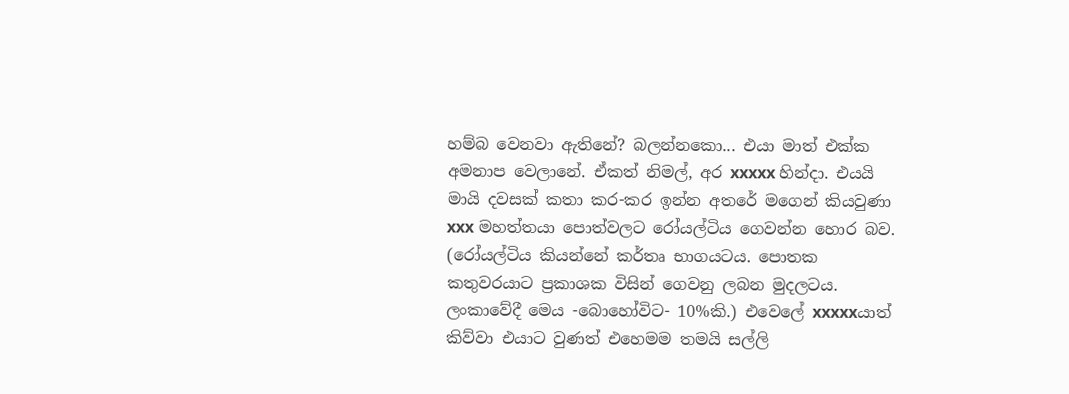හම්බ වෙනවා ඇතිනේ? බලන්නකො... එයා මාත් එක්ක අමනාප වෙලානේ. ඒකත් නිමල්, අර xxxxx හින්දා. එයයි මායි දවසක් කතා කර-කර ඉන්න අතරේ මගෙන් කියවුණා xxx මහත්තයා පොත්වලට රෝයල්ටිය ගෙවන්න හොර බව. (රෝයල්ටිය කියන්නේ කර්තෘ භාගයටය. පොතක කතුවරයාට ප්‍රකාශක විසින් ගෙවනු ලබන මුදලටය. ලංකාවේදී මෙය -බොහෝවිට- 10%කි.) එවෙලේ xxxxxයාත් කිව්වා එයාට වුණත් එහෙමම තමයි සල්ලි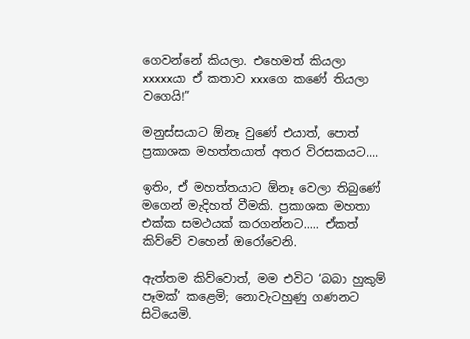ගෙවන්නේ කියලා. එහෙමත් කියලා xxxxxයා ඒ කතාව xxxගෙ කණේ තියලා වගෙයි!”

මනුස්සයාට ඕනෑ වුණේ එයාත්, පොත් ප්‍රකාශක මහත්තයාත් අතර විරසකයට....

ඉතිං, ඒ මහත්තයාට ඕනෑ වෙලා තිබුණේ මගෙන් මැදිහත් වීමකි. ප්‍රකාශක මහතා එක්ක සමථයක් කරගන්නට..... ඒකත් කිව්වේ වහෙන් ඔරෝවෙනි.

ඇත්තම කිව්වොත්, මම එවිට ‘බබා හුකුම් පෑමක්’ කළෙමි; නොවැටහුණු ගණනට සිටියෙමි.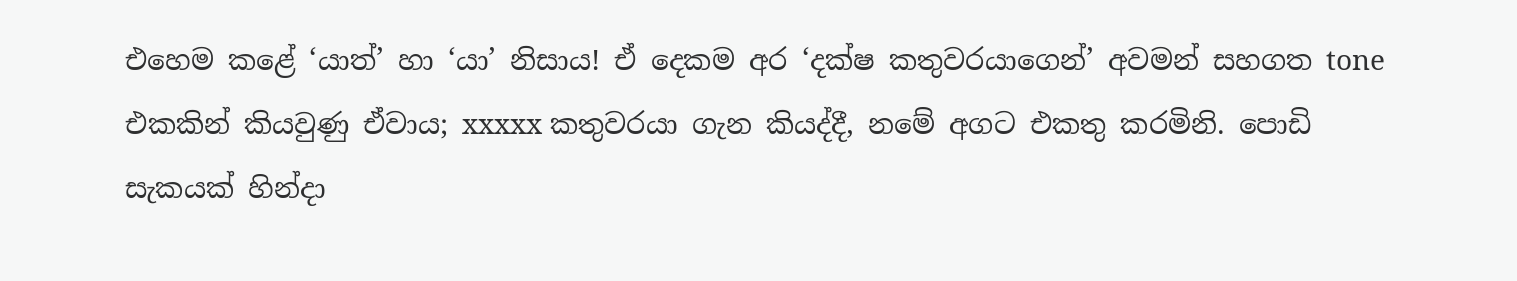එහෙම කළේ ‘යාත්’ හා ‘යා’ නිසාය! ඒ දෙකම අර ‘දක්ෂ කතුවරයාගෙන්’ අවමන් සහගත tone එකකින් කියවුණු ඒවාය; xxxxx කතුවරයා ගැන කියද්දී, නමේ අගට එකතු කරමිනි. පොඩි සැකයක් හින්දා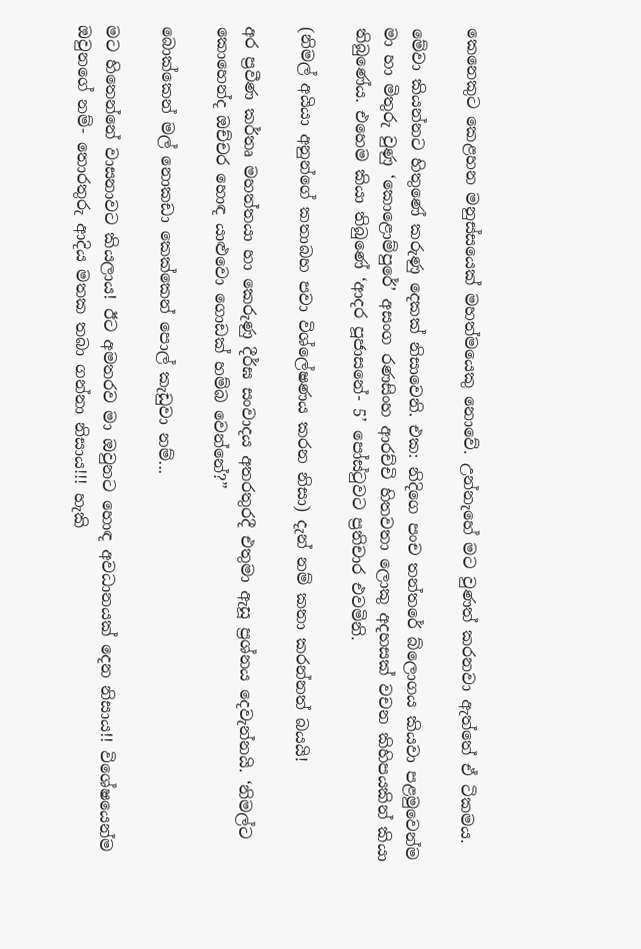කෙනෙකුට කෙළහන මනුස්සයෙක් මහත්මයෙකු නොවේ. උන්නැහේ මට වුණත් කරනවා ඇත්තේ ඒ ටිකමය.

මේවා කියන්නට හිතුණේ කරුණු දෙකක් නිසාවෙනි. එක: නිදිගෙ පංච තන්තරේ බ්ලොගය කියවා පළමුවෙන්ම මා හා මිතුරු වුණු ‘කොළොම්පුරේ’ අසංග රණසිංහ ආරච්චි හිතවතා ලොකු අදහසක් වචන කිහිපයකින් කියා තිබුණේය. එහෙම කියා තිබුණේ ‘ආදර පූජාසනේ- 5’ පෝස්ටුවට ප්‍රතිචාර එවමිනි.

(නිමල් අයියා අනුන්ගේ කතාබහ පවා විශ්ලේෂණය කරන නිසා) දැන් නම් කතා කරන්නත් බයයි!

අර ප්‍රවීණ කර්තෘ මහත්තයා හා කෙරුණු දීර්ඝ සංවාදය අතරතුරදී එතුමා ඇසූ ප්‍රශ්නය දෙවැන්නයි. ‘නිමල්ට කොහෙන්ද ඔච්චර හොඳ යාළුවො ගොඩක් හම්බ වෙන්නේ?”

බොක්කෙන් මල් නොකඩා කෙක්කෙන් පොල් කැඩුවා නම්...

මට හිතෙන්නේ වාසනාවට කියලාය! ඊට අමතරව මා ඔවුනට හොඳ අවධානයක් දෙන නිසාය!! විශේෂයෙන්ම ඔවුනගේ නම්- තොරතුරු ආදිය මතක තබා ගන්නා නිසාය!!! හැකි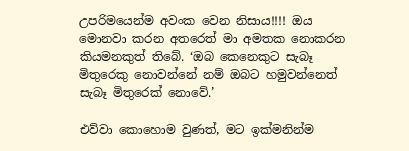උපරිමයෙන්ම අවංක වෙන නිසාය!!!! ඔය මොනවා කරන අතරෙත් මා අමතක නොකරන කියමනකුත් තිබේ. ‘ඔබ කෙනෙකුට සැබෑ මිතුරෙකු නොවන්නේ නම් ඔබට හමුවන්නෙත් සැබෑ මිතුරෙක් නොවේ.’

එව්වා කොහොම වුණත්, මට ඉක්මනින්ම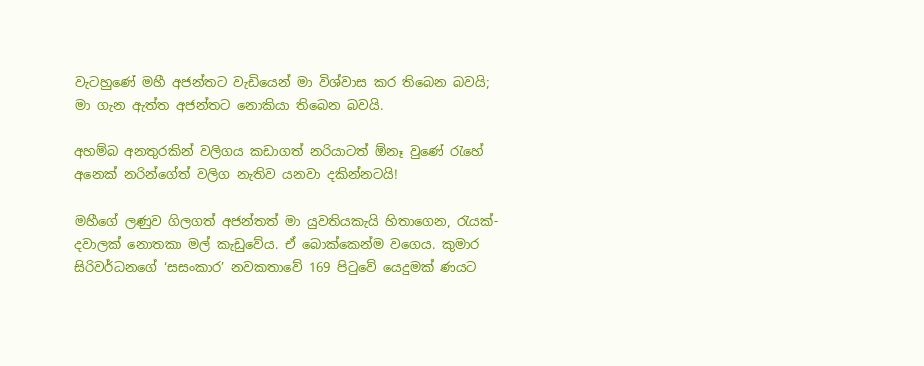වැටහුණේ මහී අජන්තට වැඩියෙන් මා විශ්වාස කර තිබෙන බවයි; මා ගැන ඇත්ත අජන්තට නොකියා තිබෙන බවයි.

අහම්බ අනතුරකින් වලිගය කඩාගත් නරියාටත් ඕනෑ වුණේ රැහේ අනෙක් නරින්ගේත් වලිග නැතිව යනවා දකින්නටයි!

මහීගේ ලණුව ගිලගත් අජන්තත් මා යුවතියකැයි හිතාගෙන, රැයක්- දවාලක් නොතකා මල් කැඩුවේය. ඒ බොක්කෙන්ම වගෙය. කුමාර සිරිවර්ධනගේ ‘සසංකාර’ නවකතාවේ 169 පිටුවේ යෙදුමක් ණයට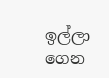ඉල්ලා ගෙන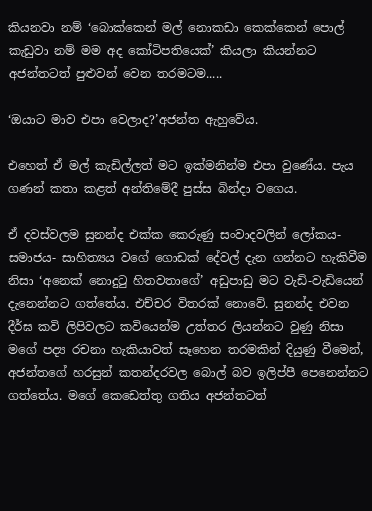කියනවා නම් ‘බොක්කෙන් මල් නොකඩා කෙක්කෙන් පොල් කැඩුවා නම් මම අද කෝටිපතියෙක්’ කියලා කියන්නට අජන්තටත් පුළුවන් වෙන තරමටම.....

‘ඔයාට මාව එපා වෙලාද?’අජන්ත ඇහුවේය.

එහෙත් ඒ මල් කැඩිල්ලත් මට ඉක්මනින්ම එපා වුණේය. පැය ගණන් කතා කළත් අන්තිමේදී පුස්ස බින්දා වගෙය.

ඒ දවස්වලම සුනන්ද එක්ක කෙරුණු සංවාදවලින් ලෝකය- සමාජය- සාහිත්‍යය වගේ ගොඩක් දේවල් දැන ගන්නට හැකිවීම නිසා ‘අනෙක් නොදුටු හිතවතාගේ’ අඩුපාඩු මට වැඩි-වැඩියෙන් දැනෙන්නට ගත්තේය. එච්චර විතරක් නොවේ. සුනන්ද එවන දීර්ඝ කවි ලිපිවලට කවියෙන්ම උත්තර ලියන්නට වුණු නිසා මගේ පද්‍ය රචනා හැකියාවත් සෑහෙන තරමකින් දියුණු වීමෙන්, අජන්තගේ හරසුන් කතන්දරවල බොල් බව ඉලිප්පී පෙනෙන්නට ගත්තේය. මගේ කෙඩෙත්තු ගතිය අජන්තටත්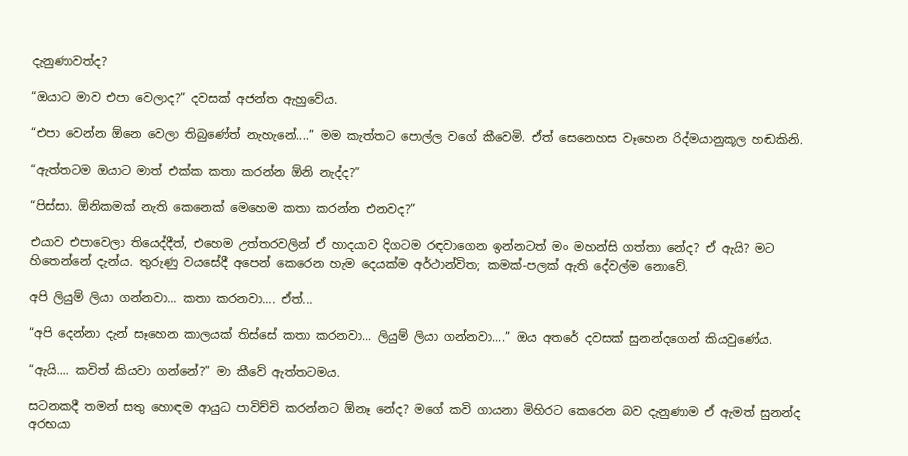දැනුණාවත්ද?

“ඔයාට මාව එපා වෙලාද?” දවසක් අජන්ත ඇහුවේය.

“එපා වෙන්න ඕනෙ වෙලා තිබුණේත් නැහැනේ....” මම කැත්තට පොල්ල වගේ කීවෙමි. ඒත් සෙනෙහස වෑහෙන රිද්මයානුකූල හඬකිනි.

“ඇත්තටම ඔයාට මාත් එක්ක කතා කරන්න ඕනි නැද්ද?”

“පිස්සා. ඕනිකමක් නැති කෙනෙක් මෙහෙම කතා කරන්න එනවද?”

එයාව එපාවෙලා තියෙද්දීත්, එහෙම උත්තරවලින් ඒ හාදයාව දිගටම රඳවාගෙන ඉන්නටත් මං මහන්සි ගත්තා නේද? ඒ ඇයි? මට හිතෙන්නේ දැන්ය. තුරුණු වයසේදී අපෙන් කෙරෙන හැම දෙයක්ම අර්ථාන්විත; කමක්-පලක් ඇති දේවල්ම නොවේ.

අපි ලියුම් ලියා ගන්නවා... කතා කරනවා.... ඒත්...

“අපි දෙන්නා දැන් සෑහෙන කාලයක් තිස්සේ කතා කරනවා... ලියුම් ලියා ගන්නවා....” ඔය අතරේ දවසක් සුනන්දගෙන් කියවුණේය.

“ඇයි.... කවිත් කියවා ගන්නේ?” මා කීවේ ඇත්තටමය.

සටනකදී තමන් සතු හොඳම ආයුධ පාවිච්චි කරන්නට ඕනෑ නේද? මගේ කවි ගායනා මිහිරට කෙරෙන බව දැනුණාම ඒ ඇමත් සුනන්ද අරභයා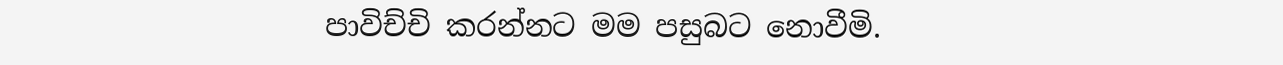පාවිච්චි කරන්නට මම පසුබට නොවීමි.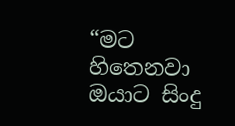“මට හිතෙනවා ඔයාට සිංදු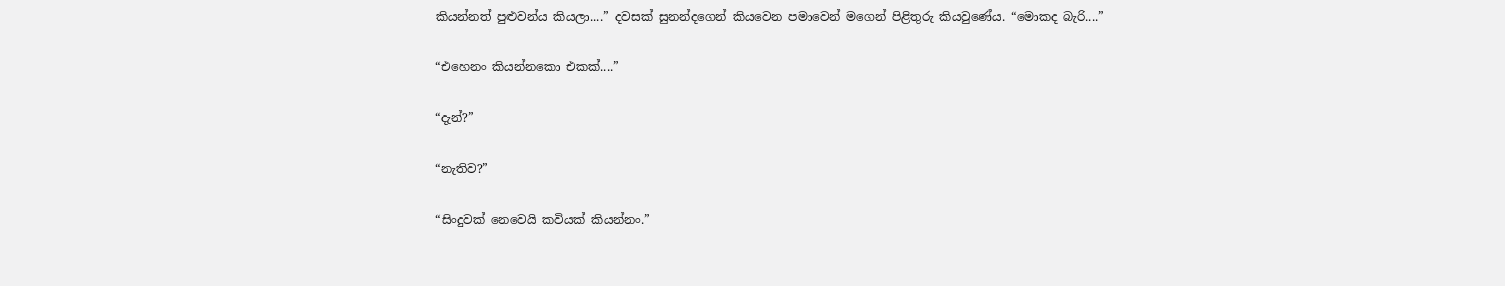කියන්නත් පුළුවන්ය කියලා....” දවසක් සුනන්දගෙන් කියවෙන පමාවෙන් මගෙන් පිළිතුරු කියවුණේය. “මොකද බැරි....”

“එහෙනං කියන්නකො එකක්....”

“දැන්?”

“නැතිව?”

“සිංදුවක් නෙවෙයි කවියක් කියන්නං.”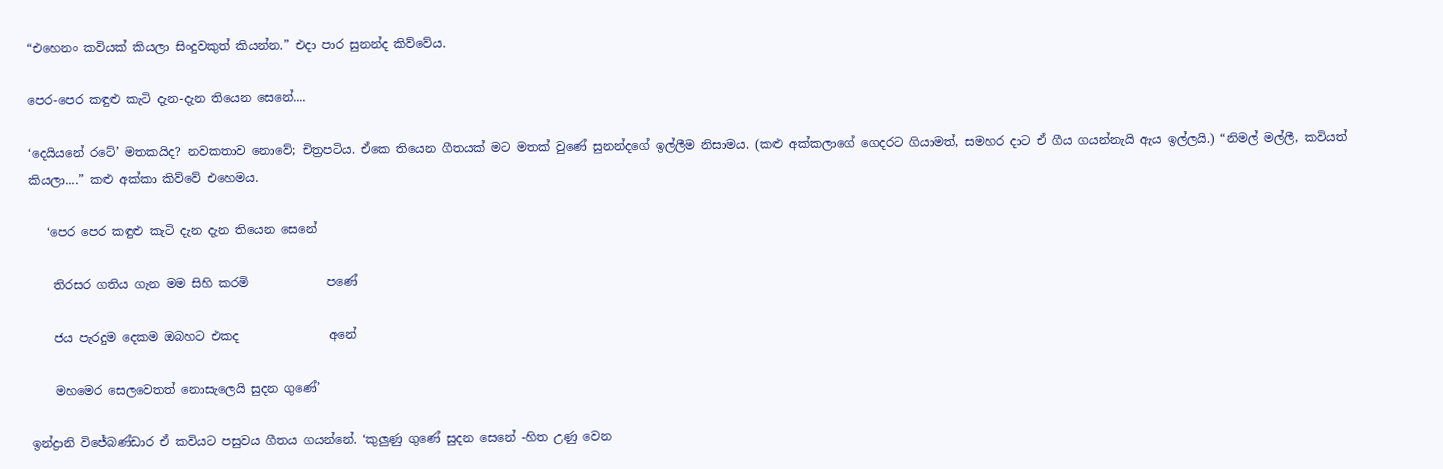“එහෙනං කවියක් කියලා සිංදුවකුත් කියන්න.” එදා පාර සුනන්ද කිව්වේය.

පෙර-පෙර කඳුළු කැටි දැන-දැන තියෙන සෙනේ....

‘දෙයියනේ රටේ’ මතකයිද? නවකතාව නොවේ; චිත්‍රපටිය. ඒකෙ තියෙන ගීතයක් මට මතක් වුණේ සුනන්දගේ ඉල්ලීම නිසාමය. (කළු අක්කලාගේ ගෙදරට ගියාමත්, සමහර දාට ඒ ගීය ගයන්නැයි ඇය ඉල්ලයි.) “නිමල් මල්ලී, කවියත් කියලා....” කළු අක්කා කිව්වේ එහෙමය.

   ‘පෙර පෙර කඳුළු කැටි දැන දැන තියෙන සෙනේ

    තිරසර ගතිය ගැන මම සිහි කරමි             පණේ

    ජය පැරදුම දෙකම ඔබහට එකද               අනේ

    මහමෙර සෙලවෙතත් නොසැලෙයි සුදන ගුණේ’

ඉන්ද්‍රානි විජේබණ්ඩාර ඒ කවියට පසුවය ගීතය ගයන්නේ. ‘කුලුණු ගුණේ සුදන සෙනේ -හිත උණු වෙන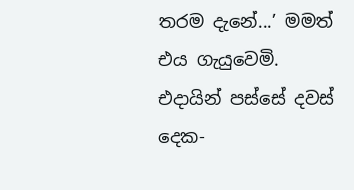තරම දැනේ...’ මමත් එය ගැයුවෙමි. එදායින් පස්සේ දවස් දෙක-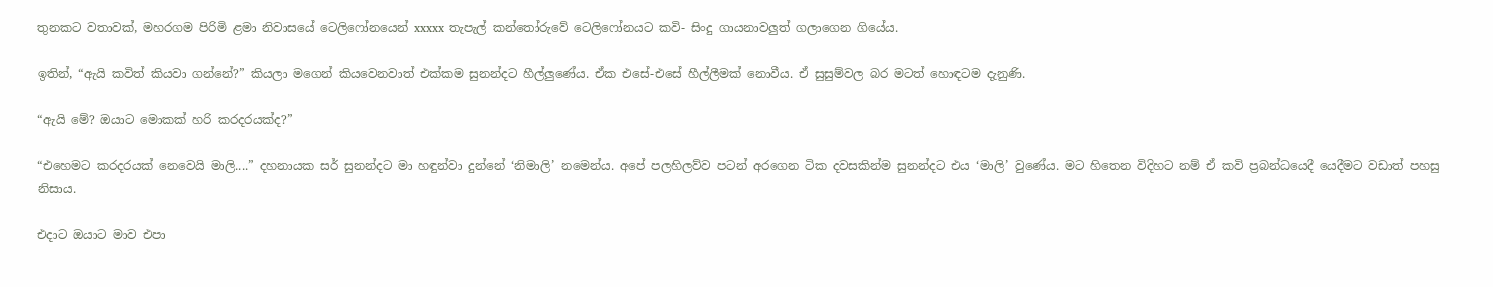තුනකට වතාවක්, මහරගම පිරිමි ළමා නිවාසයේ ටෙලිෆෝනයෙන් xxxxx තැපැල් කන්තෝරුවේ ටෙලිෆෝනයට කවි- සිංදු ගායනාවලුත් ගලාගෙන ගියේය.

ඉතින්, “ඇයි කවිත් කියවා ගන්නේ?” කියලා මගෙන් කියවෙනවාත් එක්කම සුනන්දට හීල්ලුණේය. ඒක එසේ-එසේ හීල්ලීමක් නොවීය. ඒ සුසුම්වල බර මටත් හොඳටම දැනුණි.

“ඇයි මේ? ඔයාට මොකක් හරි කරදරයක්ද?”

“එහෙමට කරදරයක් නෙවෙයි මාලි....” දහනායක සර් සුනන්දට මා හඳුන්වා දුන්නේ ‘නිමාලි’ නමෙන්ය. අපේ පලහිලව්ව පටන් අරගෙන ටික දවසකින්ම සුනන්දට එය ‘මාලි’ වුණේය. මට හිතෙන විදිහට නම් ඒ කවි ප්‍රබන්ධයෙදී යෙදීමට වඩාත් පහසු නිසාය.

එදාට ඔයාට මාව එපා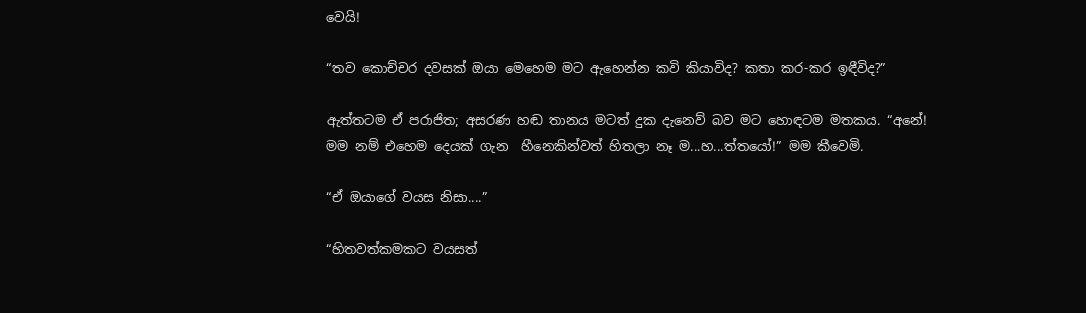වෙයි!

“තව කොච්චර දවසක් ඔයා මෙහෙම මට ඇහෙන්න කවි කියාවිද? කතා කර-කර ඉඳීවිද?”

ඇත්තටම ඒ පරාජිත; අසරණ හඬ තානය මටත් දුක දැනෙව් බව මට හොඳටම මතකය. “අනේ! මම නම් එහෙම දෙයක් ගැන  හීනෙකින්වත් හිතලා නෑ ම...හ...ත්තයෝ!” මම කීවෙමි.

“ඒ ඔයාගේ වයස නිසා....”

“හිතවත්කමකට වයසත්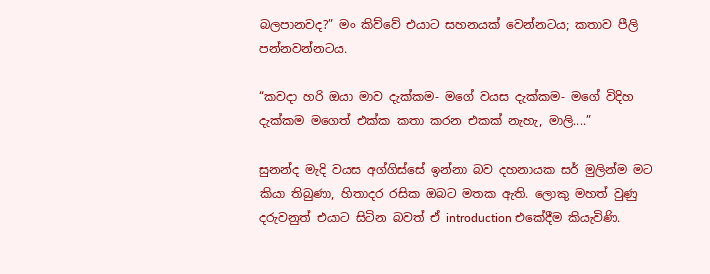බලපානවද?” මං කිව්වේ එයාට සහනයක් වෙන්නටය; කතාව පීලි පන්නවන්නටය.

“කවදා හරි ඔයා මාව දැක්කම- මගේ වයස දැක්කම- මගේ විදිහ දැක්කම මගෙත් එක්ක කතා කරන එකක් නැහැ, මාලි....”

සුනන්ද මැදි වයස අග්ගිස්සේ ඉන්නා බව දහනායක සර් මුලින්ම මට කියා තිබුණා, හිතාදර රසික ඔබට මතක ඇති. ලොකු මහත් වුණු දරුවනුත් එයාට සිටින බවත් ඒ introduction එකේදීම කියැවිණි.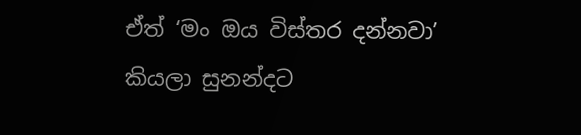ඒත් ‘මං ඔය විස්තර දන්නවා’ කියලා සුනන්දට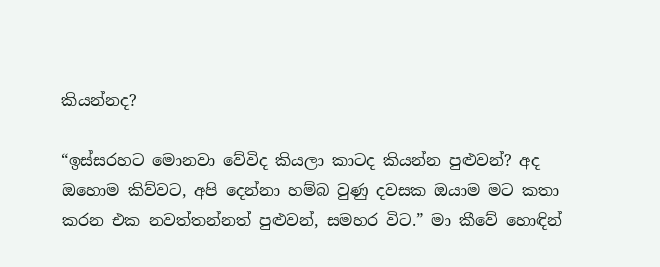කියන්නද?

“ඉස්සරහට මොනවා වේවිද කියලා කාටද කියන්න පුළුවන්? අද ඔහොම කිව්වට, අපි දෙන්නා හම්බ වුණු දවසක ඔයාම මට කතා කරන එක නවත්තන්නත් පුළුවන්, සමහර විට.” මා කීවේ හොඳින්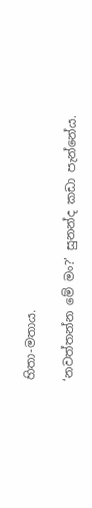හිතා-මතාය.

‘නවත්තන්න මේ මං?’ සුනන්ද කඩා පැන්නේය.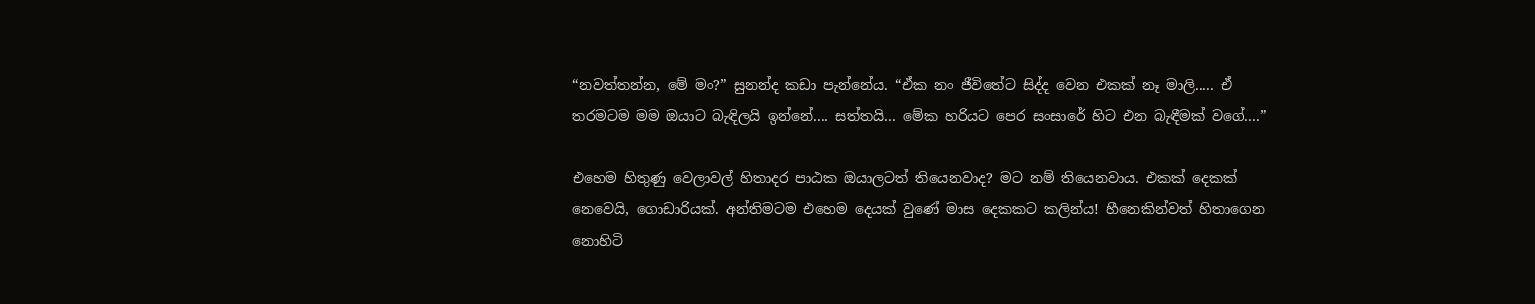“නවත්තන්න, මේ මං?” සුනන්ද කඩා පැන්නේය. “ඒක නං ජීවිතේට සිද්ද වෙන එකක් නෑ මාලි..... ඒ තරමටම මම ඔයාට බැඳිලයි ඉන්නේ.... සත්තයි... මේක හරියට පෙර සංසාරේ හිට එන බැඳීමක් වගේ....”

එහෙම හිතුණු වෙලාවල් හිතාදර පාඨක ඔයාලටත් තියෙනවාද? මට නම් තියෙනවාය. එකක් දෙකක් නෙවෙයි, ගොඩාරියක්. අන්තිමටම එහෙම දෙයක් වුණේ මාස දෙකකට කලින්ය! හීනෙකින්වත් හිතාගෙන නොහිටි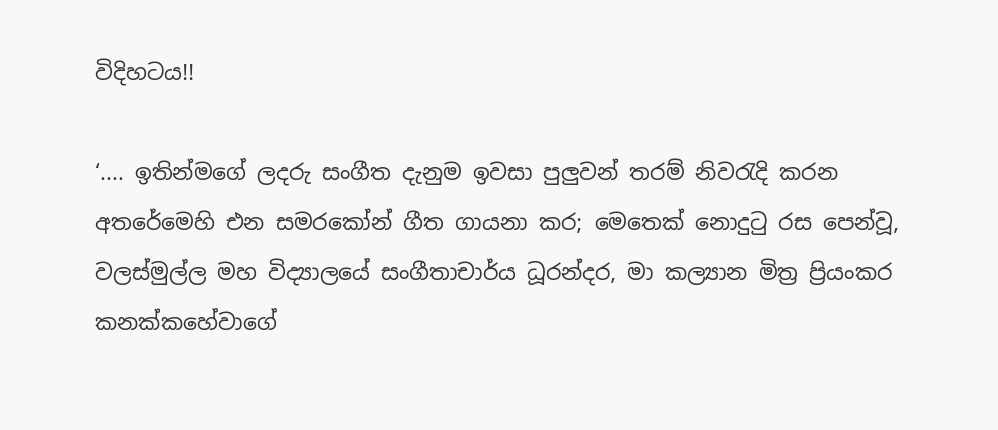විදිහටය!!

‘.... ඉතින්මගේ ලදරු සංගීත දැනුම ඉවසා පුලුවන් තරම් නිවරැදි කරන අතරේමෙහි එන සමරකෝන් ගීත ගායනා කර; මෙතෙක් නොදුටු රස පෙන්වූ, වලස්මුල්ල මහ විද්‍යාලයේ සංගීතාචාර්ය ධූරන්දර, මා කල්‍යාන මිත්‍ර ප්‍රියංකර කනක්කහේවාගේ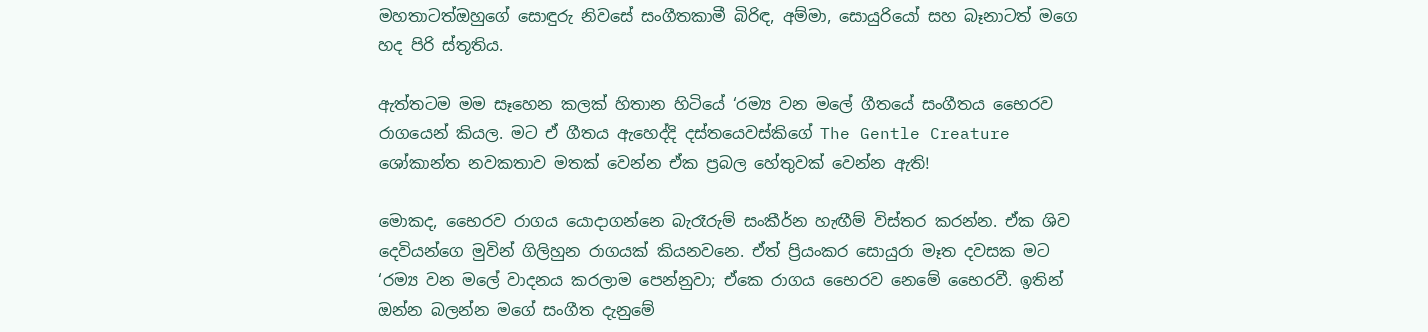මහතාටත්ඔහුගේ සොඳුරු නිවසේ සංගීතකාමී බිරිඳ, අම්මා, සොයුරියෝ සහ බෑනාටත් මගෙ හද පිරි ස්තූතිය.

ඇත්තටම මම සෑහෙන කලක් හිතාන හිටියේ ‘රම්‍ය වන මලේ ගීතයේ සංගීතය භෛරව රාගයෙන් කියල. මට ඒ ගීතය ඇහෙද්දි දස්තයෙවස්කිගේ The Gentle Creature ශෝකාන්ත නවකතාව මතක් වෙන්න ඒක ප්‍රබල හේතුවක් වෙන්න ඇති!

මොකද, භෛරව රාගය යොදාගන්නෙ බැරෑරුම් සංකීර්න හැඟීම් විස්තර කරන්න. ඒක ශිව දෙවියන්ගෙ මුවින් ගිලිහුන රාගයක් කියනවනෙ. ඒත් ප්‍රියංකර සොයුරා මෑත දවසක මට ‘රම්‍ය වන මලේ වාදනය කරලාම පෙන්නුවා; ඒකෙ රාගය භෛරව නෙමේ භෛරවී. ඉතින් ඔන්න බලන්න මගේ සංගීත දැනුමේ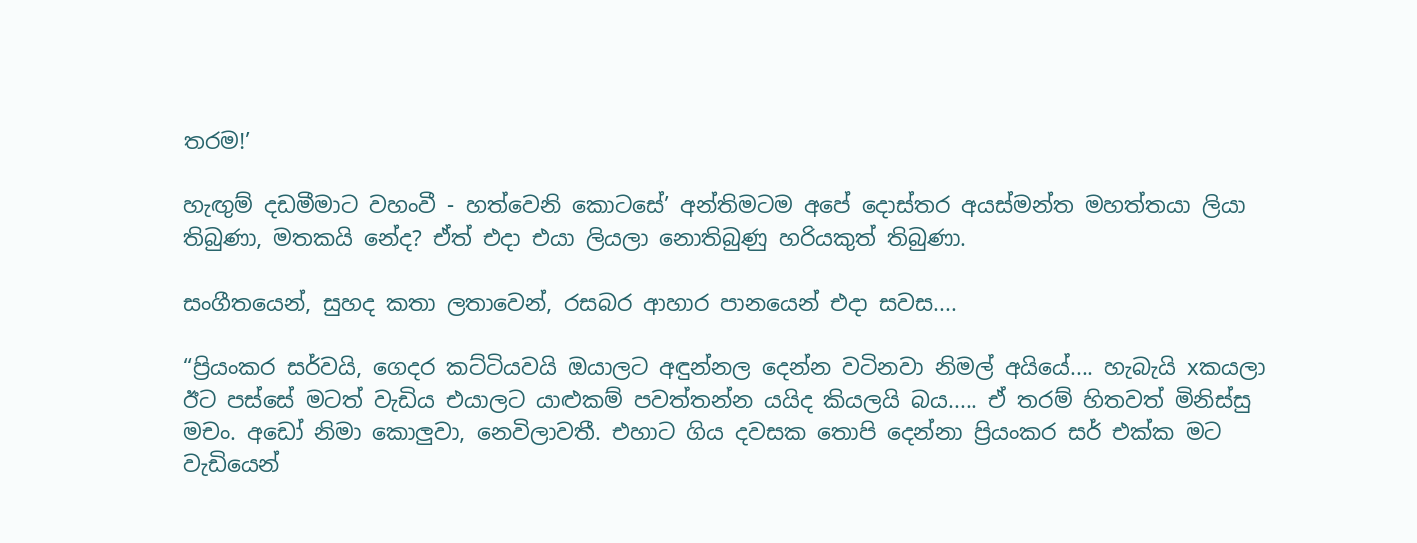තරම!’

හැඟුම් දඩමීමාට වහංවී - හත්වෙනි කොටසේ’ අන්තිමටම අපේ දොස්තර අයස්මන්ත මහත්තයා ලියා තිබුණා, මතකයි නේද? ඒත් එදා එයා ලියලා නොතිබුණු හරියකුත් තිබුණා.

සංගීතයෙන්, සුහද කතා ලතාවෙන්, රසබර ආහාර පානයෙන් එදා සවස....

“ප්‍රියංකර සර්වයි, ගෙදර කට්ටියවයි ඔයාලට අඳුන්නල දෙන්න වටිනවා නිමල් අයියේ.... හැබැයි xකයලා ඊට පස්සේ මටත් වැඩිය එයාලට යාළුකම් පවත්තන්න යයිද කියලයි බය..... ඒ තරම් හිතවත් මිනිස්සු මචං. අඩෝ නිමා කොලුවා, නෙවිලාවතී. එහාට ගිය දවසක තොපි දෙන්නා ප්‍රියංකර සර් එක්ක මට වැඩියෙන්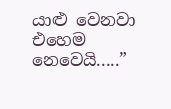යාළු වෙනවා එහෙම නෙවෙයි.....”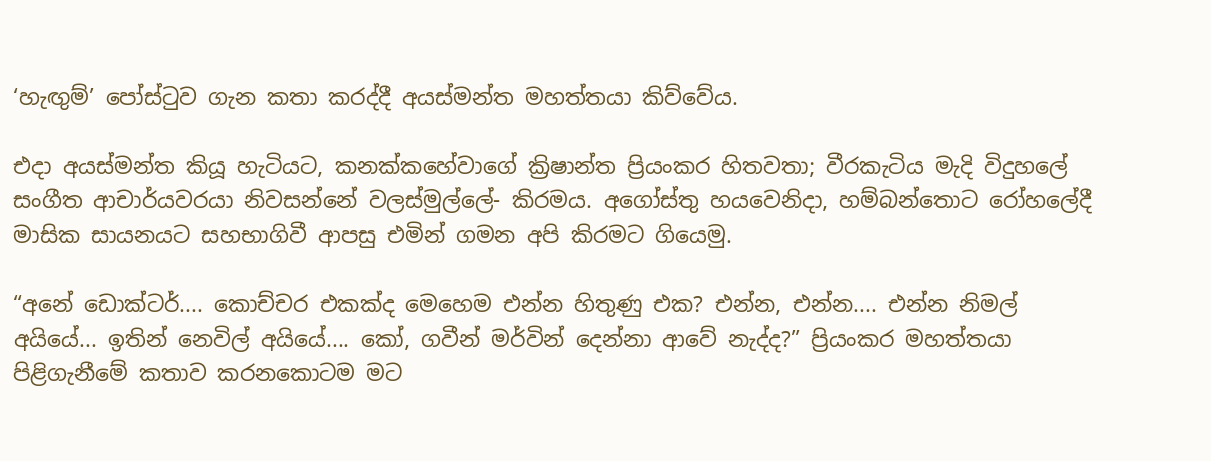‘හැඟුම්’ පෝස්ටුව ගැන කතා කරද්දී අයස්මන්ත මහත්තයා කිව්වේය.

එදා අයස්මන්ත කියූ හැටියට, කනක්කහේවාගේ ක්‍රිෂාන්ත ප්‍රියංකර හිතවතා; වීරකැටිය මැදි විදුහලේ සංගීත ආචාර්යවරයා නිවසන්නේ වලස්මුල්ලේ- කිරමය. අගෝස්තු හයවෙනිදා, හම්බන්තොට රෝහලේදී මාසික සායනයට සහභාගිවී ආපසු එමින් ගමන අපි කිරමට ගියෙමු.

“අනේ ඩොක්ටර්.... කොච්චර එකක්ද මෙහෙම එන්න හිතුණු එක? එන්න, එන්න.... එන්න නිමල් අයියේ... ඉතින් නෙවිල් අයියේ.... කෝ, ගවීන් මර්වින් දෙන්නා ආවේ නැද්ද?” ප්‍රියංකර මහත්තයා පිළිගැනීමේ කතාව කරනකොටම මට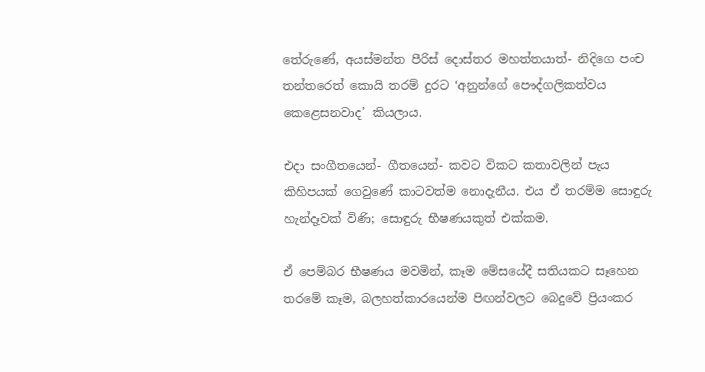තේරුණේ, අයස්මන්ත පීරිස් දොස්තර මහත්තයාත්- නිදිගෙ පංච තන්තරෙත් කොයි තරම් දුරට ‘අනුන්ගේ පෞද්ගලිකත්වය කෙළෙසනවාද’ කියලාය.

එදා සංගීතයෙන්- ගීතයෙන්- කවට විකට කතාවලින් පැය කිහිපයක් ගෙවුණේ කාටවත්ම නොදැනීය. එය ඒ තරම්ම සොඳුරු හැන්දෑවක් විණි; සොඳුරු භීෂණයකුත් එක්කම.

ඒ පෙම්බර භීෂණය මවමින්, කෑම මේසයේදී සතියකට සෑහෙන තරමේ කෑම, බලහත්කාරයෙන්ම පිඟන්වලට බෙදුවේ ප්‍රියංකර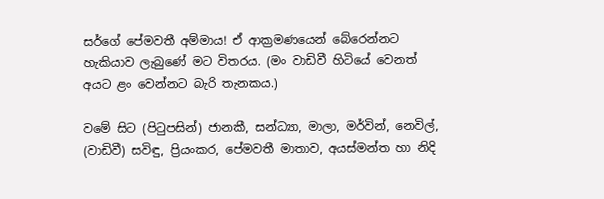සර්ගේ පේමවතී අම්මාය! ඒ ආක්‍රමණයෙන් බේරෙන්නට හැකියාව ලැබුණේ මට විතරය. (මං වාඩිවී හිටියේ වෙනත් අයට ළං වෙන්නට බැරි තැනකය.)

වමේ සිට (පිටුපසින්) ජානකී, සන්ධ්‍යා, මාලා, මර්වින්, නෙවිල්, (වාඩිවී) සවිඳු, ප්‍රියංකර, පේමවතී මාතාව, අයස්මන්ත හා නිදි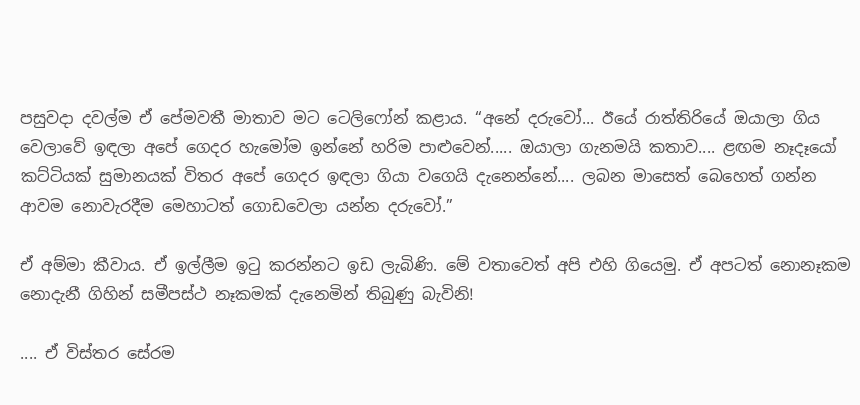පසුවදා දවල්ම ඒ පේමවතී මාතාව මට ටෙලිෆෝන් කළාය. “අනේ දරුවෝ... ඊයේ රාත්තිරියේ ඔයාලා ගිය වෙලාවේ ඉඳලා අපේ ගෙදර හැමෝම ඉන්නේ හරිම පාළුවෙන්..... ඔයාලා ගැනමයි කතාව.... ළඟම නෑදෑයෝ කට්ටියක් සුමානයක් විතර අපේ ගෙදර ඉඳලා ගියා වගෙයි දැනෙන්නේ.... ලබන මාසෙත් බෙහෙත් ගන්න ආවම නොවැරදීම මෙහාටත් ගොඩවෙලා යන්න දරුවෝ.”

ඒ අම්මා කීවාය. ඒ ඉල්ලීම ඉටු කරන්නට ඉඩ ලැබිණි. මේ වතාවෙත් අපි එහි ගියෙමු. ඒ අපටත් නොනෑකම නොදැනී ගිහින් සමීපස්ථ නෑකමක් දැනෙමින් තිබුණු බැවිනි!

.... ඒ විස්තර සේරම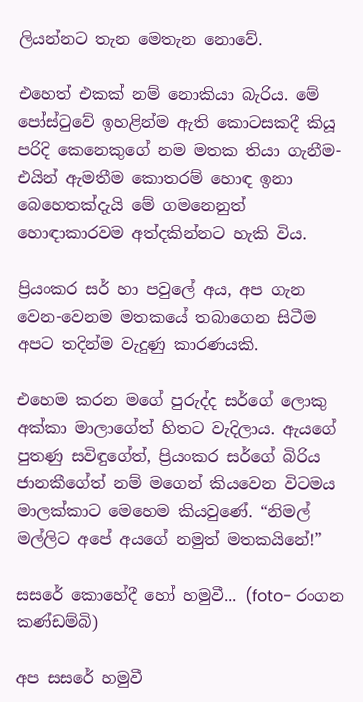ලියන්නට තැන මෙතැන නොවේ.

එහෙත් එකක් නම් නොකියා බැරිය. මේ පෝස්ටුවේ ඉහළින්ම ඇති කොටසකදී කියූ පරිදි කෙනෙකුගේ නම මතක තියා ගැනීම- එයින් ඇමතීම කොතරම් හොඳ ඉනා බෙහෙතක්දැයි මේ ගමනෙනුත් හොඳාකාරවම අත්දකින්නට හැකි විය.

ප්‍රියංකර සර් හා පවුලේ අය, අප ගැන වෙන-වෙනම මතකයේ තබාගෙන සිටීම අපට තදින්ම වැදුණු කාරණයකි.

එහෙම කරන මගේ පුරුද්ද සර්ගේ ලොකු අක්කා මාලාගේත් හිතට වැදිලාය. ඇයගේ පුතණු සවිඳුගේත්, ප්‍රියංකර සර්ගේ බිරිය ජානකීගේත් නම් මගෙන් කියවෙන විටමය මාලක්කාට මෙහෙම කියවුණේ. “නිමල් මල්ලිට අපේ අයගේ නමුත් මතකයිනේ!”

සසරේ කොහේදී හෝ හමුවී... (foto- රංගන කණ්ඩම්බි)

අප සසරේ හමුවී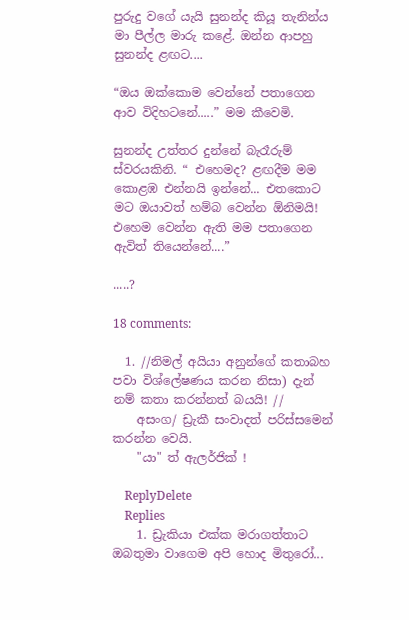පුරුදු වගේ යැයි සුනන්ද කියූ තැනින්ය මා පීල්ල මාරු කළේ. ඔන්න ආපහු සුනන්ද ළඟට....

“ඔය ඔක්කොම වෙන්නේ පතාගෙන ආව විදිහටනේ.....” මම කීවෙමි.

සුනන්ද උත්තර දුන්නේ බැරෑරුම් ස්වරයකිනි. “ එහෙමද? ළඟදීම මම කොළඹ එන්නයි ඉන්නේ... එතකොට මට ඔයාවත් හම්බ වෙන්න ඕනිමයි! එහෙම වෙන්න ඇති මම පතාගෙන ඇවිත් තියෙන්නේ....”

.....?

18 comments:

  1. //නිමල් අයියා අනුන්ගේ කතාබහ පවා විශ්ලේෂණය කරන නිසා) දැන් නම් කතා කරන්නත් බයයි! //
    අසංග/ ඩ්‍රැකී සංවාදත් පරිස්සමෙන් කරන්න වෙයි.
    "යා" ත් ඇලර්ජික් !

    ReplyDelete
    Replies
    1. ඩ්‍රැකියා එක්ක මරාගත්තාට ඔබතුමා වාගෙම අපි හොද මිතුරෝ...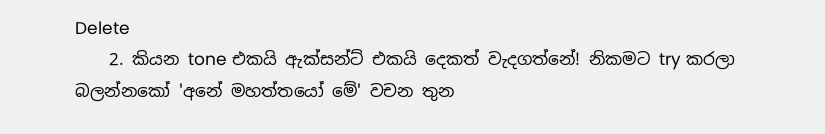Delete
    2. කියන tone එකයි ඇක්සන්ට් එකයි දෙකත් වැදගත්නේ! නිකමට try කරලා බලන්නකෝ 'අනේ මහත්තයෝ මේ' වචන තුන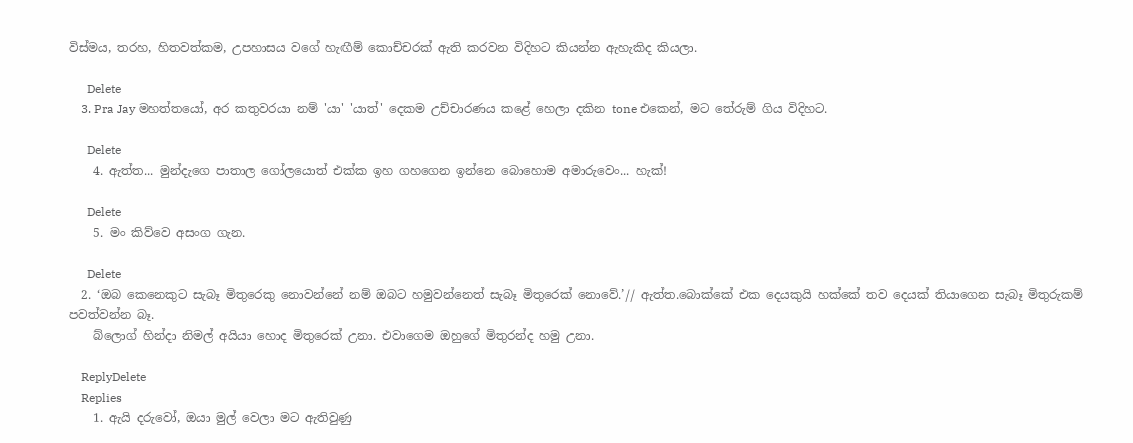විස්මය, තරහ, හිතවත්කම, උපහාසය වගේ හැඟීම් කොච්චරක් ඇති කරවන විදිහට කියන්න ඇහැකිද කියලා.

      Delete
    3. Pra Jay මහත්තයෝ, අර කතුවරයා නම් 'යා' 'යාත්' දෙකම උච්චාරණය කළේ හෙලා දකින tone එකෙන්, මට තේරුම් ගිය විදිහට.

      Delete
    4. ඇත්ත... මුන්දැගෙ පාතාල ගෝලයොත් එක්ක ඉහ ගහගෙන ඉන්නෙ බොහොම අමාරුවෙං... හැක්!

      Delete
    5. මං කිව්වෙ අසංග ගැන.

      Delete
  2. ‘ඔබ කෙනෙකුට සැබෑ මිතුරෙකු නොවන්නේ නම් ඔබට හමුවන්නෙත් සැබෑ මිතුරෙක් නොවේ.’// ඇත්ත.බොක්කේ එක දෙයකුයි හක්කේ තව දෙයක් තියාගෙන සැබෑ මිතුරුකම් පවත්වන්න බෑ.
    බ්ලොග් හින්දා නිමල් අයියා හොද මිතුරෙක් උනා. එවාගෙම ඔහුගේ මිතුරන්ද හමු උනා.

    ReplyDelete
    Replies
    1. ඇයි දරුවෝ, ඔයා මුල් වෙලා මට ඇතිවුණු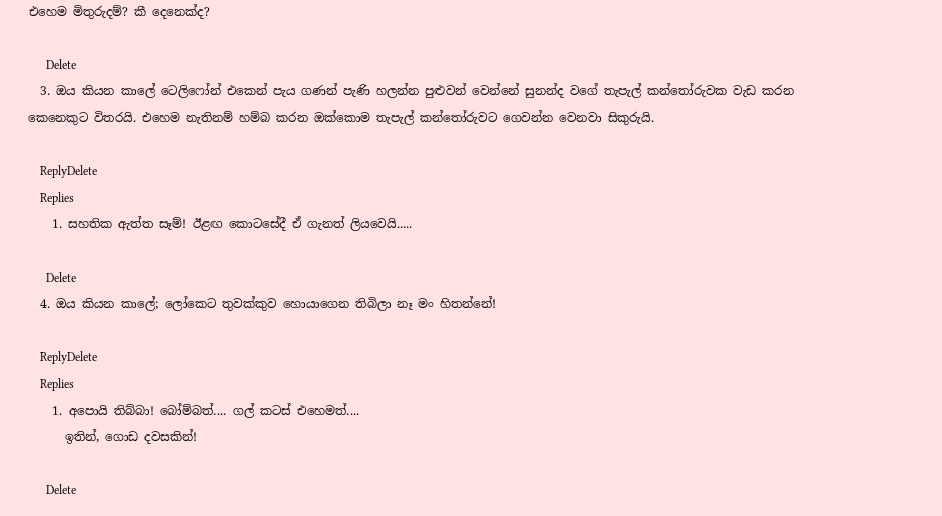එහෙම මිතුරුදම්? කී දෙනෙක්ද?

      Delete
  3. ඔය කියන කාලේ ටෙලිෆෝන් එකෙන් පැය ගණන් පැණි හලන්න පුළුවන් වෙන්නේ සුනන්ද වගේ තැපැල් කන්තෝරුවක වැඩ කරන කෙනෙකුට විතරයි. එහෙම නැතිනම් හම්බ කරන ඔක්කොම තැපැල් කන්තෝරුවට ගෙවන්න වෙනවා සිකුරුයි.

    ReplyDelete
    Replies
    1. සහතික ඇත්ත සෑම්! ඊළඟ කොටසේදී ඒ ගැනත් ලියවෙයි.....

      Delete
  4. ඔය කියන කාලේ; ලෝකෙට තුවක්කුව හොයාගෙන තිබිලා නෑ මං හිතන්නේ!

    ReplyDelete
    Replies
    1. අපොයි තිබ්බා! බෝම්බත්.... ගල් කටස් එහෙමත්....
      ඉතින්, ගොඩ දවසකින්!

      Delete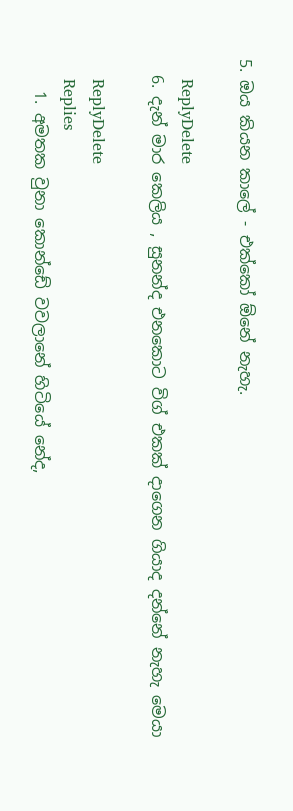5. ඔය කියන කාලේ - එක්කෝ ඕනේ නැහැ.

    ReplyDelete
  6. දැන් මාර කෙලිය , සුනන්ද එනකොට විග් එකක් දාගෙන ගියාද දන්නේ නැහැ මෙයා

    ReplyDelete
    Replies
    1. අමතක වුනා කොන්ඩේ වවලානේ හිටියේ නේද,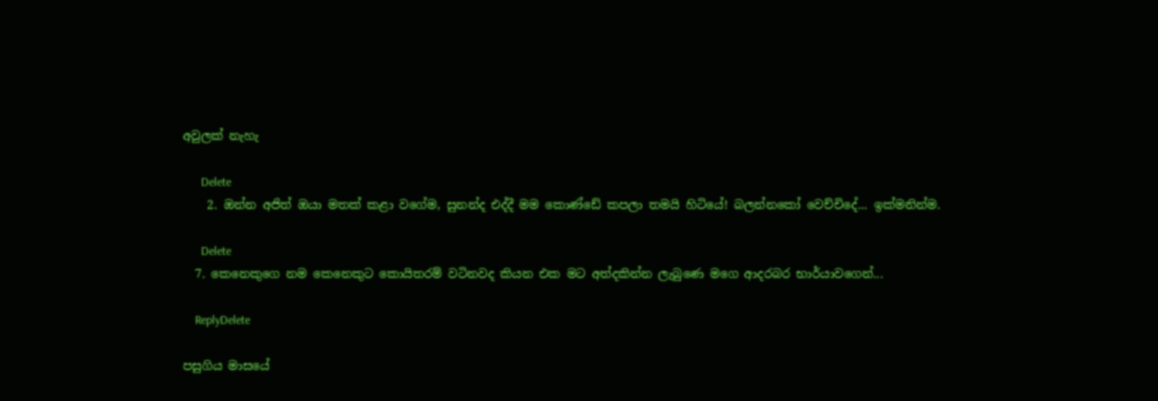අවුලක් නැහැ

      Delete
    2. ඔන්න අජිත් ඔයා මතක් කළා වගේම, සුනන්ද එද්දී මම කොණ්ඩේ කපලා තමයි හිටියේ! බලන්නකෝ වෙච්චිදේ... ඉක්මනින්ම.

      Delete
  7. කෙනෙකුගෙ නම කෙනෙකුට කොයිතරම් වටිනවද කියන එක මට අත්දකින්න ලැබුණෙ මගෙ ආදරබර භාර්යාවගෙන්...

    ReplyDelete

පසුගිය මාසයේ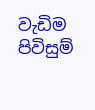වැඩිම පිවිසුම්